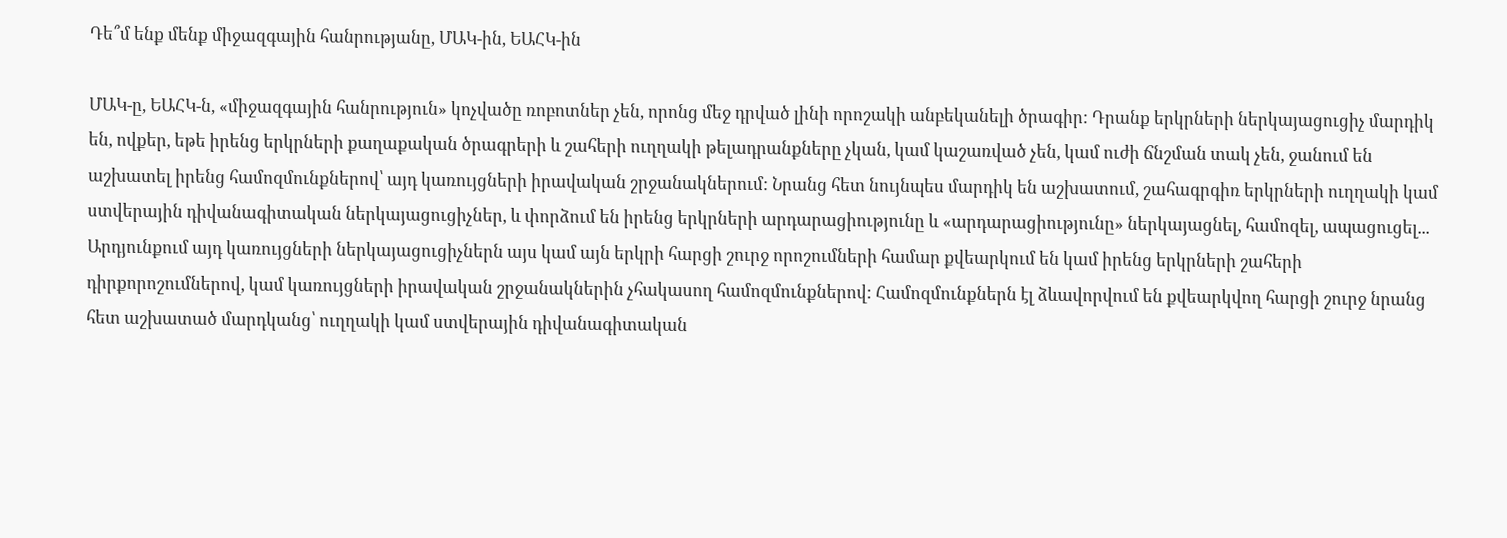Դե՞մ ենք մենք միջազգային հանրությանը, ՄԱԿ-ին, ԵԱՀԿ-ին

ՄԱԿ-ը, ԵԱՀԿ-ն, «միջազգային հանրություն» կոչվածը ռոբոտներ չեն, որոնց մեջ դրված լինի որոշակի անբեկանելի ծրագիր: Դրանք երկրների ներկայացուցիչ մարդիկ են, ովքեր, եթե իրենց երկրների քաղաքական ծրագրերի և շահերի ուղղակի թելադրանքները չկան, կամ կաշառված չեն, կամ ուժի ճնշման տակ չեն, ջանում են աշխատել իրենց համոզմունքներով՝ այդ կառույցների իրավական շրջանակներում: Նրանց հետ նույնպես մարդիկ են աշխատում, շահագրգիռ երկրների ուղղակի կամ ստվերային դիվանագիտական ներկայացուցիչներ, և փորձում են իրենց երկրների արդարացիությունը և «արդարացիությունը» ներկայացնել, համոզել, ապացուցել... Արդյունքում այդ կառույցների ներկայացուցիչներն այս կամ այն երկրի հարցի շուրջ որոշումների համար քվեարկում են կամ իրենց երկրների շահերի դիրքորոշումներով, կամ կառույցների իրավական շրջանակներին չհակասող համոզմունքներով: Համոզմունքներն էլ ձևավորվում են քվեարկվող հարցի շուրջ նրանց հետ աշխատած մարդկանց՝ ուղղակի կամ ստվերային դիվանագիտական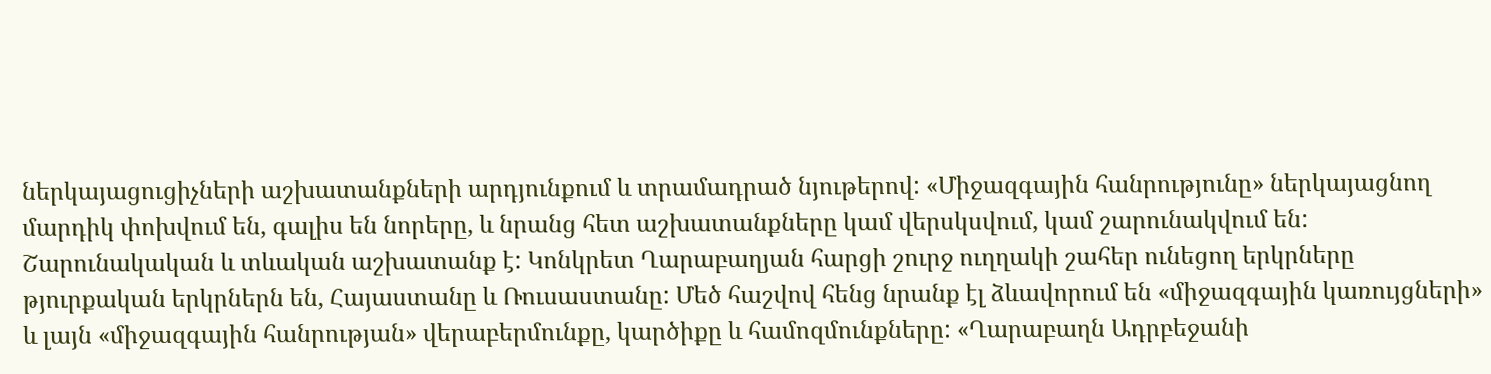ներկայացուցիչների աշխատանքների արդյունքում և տրամադրած նյութերով: «Միջազգային հանրությունը» ներկայացնող մարդիկ փոխվում են, գալիս են նորերը, և նրանց հետ աշխատանքները կամ վերսկսվում, կամ շարունակվում են: Շարունակական և տևական աշխատանք է: Կոնկրետ Ղարաբաղյան հարցի շուրջ ուղղակի շահեր ունեցող երկրները թյուրքական երկրներն են, Հայաստանը և Ռուսաստանը: Մեծ հաշվով հենց նրանք էլ ձևավորում են «միջազգային կառույցների» և լայն «միջազգային հանրության» վերաբերմունքը, կարծիքը և համոզմունքները: «Ղարաբաղն Ադրբեջանի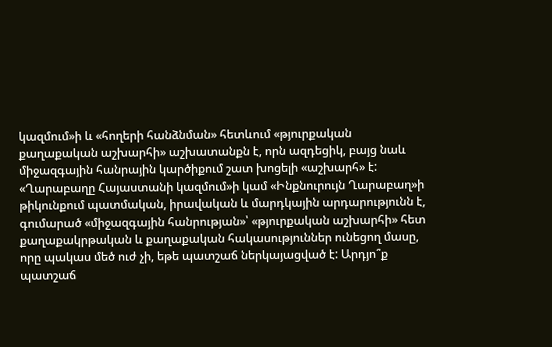կազմում»ի և «հողերի հանձնման» հետևում «թյուրքական քաղաքական աշխարհի» աշխատանքն է, որն ազդեցիկ, բայց նաև միջազգային հանրային կարծիքում շատ խոցելի «աշխարհ» է: «Ղարաբաղը Հայաստանի կազմում»ի կամ «Ինքնուրույն Ղարաբաղ»ի թիկունքում պատմական, իրավական և մարդկային արդարությունն է, գումարած «միջազգային հանրության»՝ «թյուրքական աշխարհի» հետ քաղաքակրթական և քաղաքական հակասություններ ունեցող մասը, որը պակաս մեծ ուժ չի, եթե պատշաճ ներկայացված է: Արդյո՞ք պատշաճ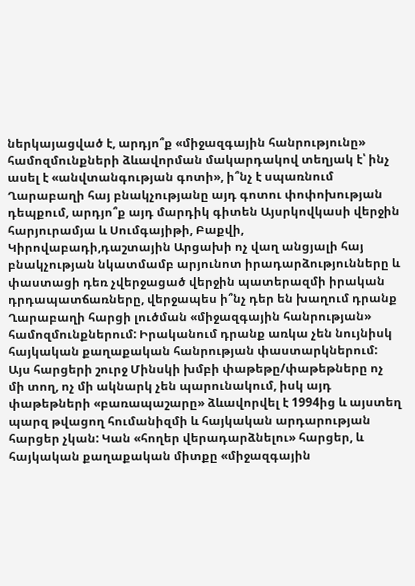ներկայացված է, արդյո՞ք «միջազգային հանրությունը» համոզմունքների ձևավորման մակարդակով տեղյակ է՝ ինչ ասել է «անվտանգության գոտի», ի՞նչ է սպառնում Ղարաբաղի հայ բնակչությանը այդ գոտու փոփոխության դեպքում, արդյո՞ք այդ մարդիկ գիտեն Այսրկովկասի վերջին հարյուրամյա և Սումգայիթի, Բաքվի, Կիրովաբադի,դաշտային Արցախի ոչ վաղ անցյալի հայ բնակչության նկատմամբ արյունոտ իրադարձությունները և փաստացի դեռ չվերջացած վերջին պատերազմի իրական դրդապատճառները, վերջապես ի՞նչ դեր են խաղում դրանք Ղարաբաղի հարցի լուծման «միջազգային հանրության» համոզմունքներում: Իրականում դրանք առկա չեն նույնիսկ հայկական քաղաքական հանրության փաստարկներում: Այս հարցերի շուրջ Մինսկի խմբի փաթեթը/փաթեթները ոչ մի տող, ոչ մի ակնարկ չեն պարունակում, իսկ այդ փաթեթների «բառապաշարը» ձևավորվել է 1994ից և այստեղ պարզ թվացող հումանիզմի և հայկական արդարության հարցեր չկան: Կան «հողեր վերադարձնելու» հարցեր, և հայկական քաղաքական միտքը «միջազգային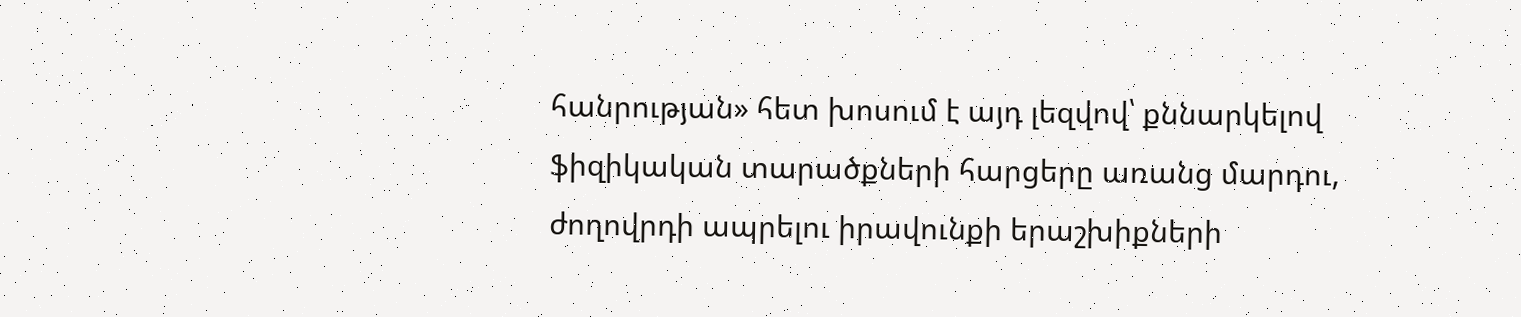հանրության» հետ խոսում է այդ լեզվով՝ քննարկելով ֆիզիկական տարածքների հարցերը առանց մարդու, ժողովրդի ապրելու իրավունքի երաշխիքների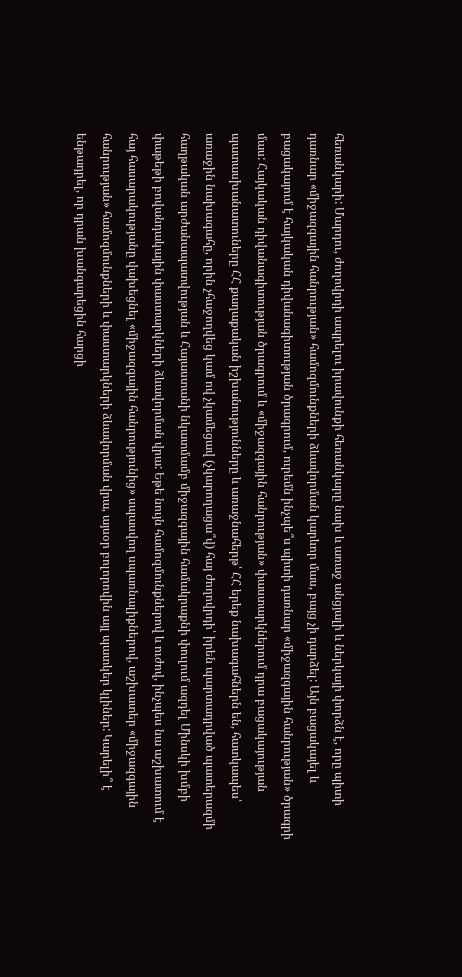հեռանկարի: Մարդու, ժողովրդի ապրելու իրավունքի հեռանկարը նախ և առաջ անցյալի և ներկայի փորձն է, որը պիտի դառնար «միջազգային հանրության» համոզմունքների ձևավորման կարևոր մաս, բայց չի դարձել: Այն բացակայել և բացակայում է հայկական դիվանագիտության ծրագրում, ուրեմն ինչպե՞ս պիտի դառնար «միջազգային հանրության» ծրագրի մաս: Հայկական դիվանագիտության ծրագրում և «միջազգային հանրության» փաստարկներում դրա բացակայության պատասխանատուները ՀՀ քաղաքական իշխանությունները և առաջնահերթ՝ ՀՀ երեք նախագահներն են, հատկապես՝ առաջին նախագահը, որին չհաջողվեց կամ ով չկամեցավ (չկարողացա՞վ) հայ ժողովրդի՝ իրեն պարտադրված պատերազմի հաղթական արժանապատվության և Հայաստանի նկատմամբ միջազգային համակրաքնի փուլում ազդել Մինսկի խմբի փաթեթի բովանդակային փաստարկների ձևավորման վրա: Եթե նույն համոզմունքներով և ուժով, ինչպես նա աշխատում է հայ հասարակությանը վախեցնել «միջազգային հանրությունից» սպասվող սպառնալիքներով, աշխատեր «միջազգային հանրության» համոզմունքների և փաստարկների ձևավորման վրա, այսօր բոլորովին այլ պատկեր կլիներ: Կարելի՞ է ենթադրել, որ դրան խանգարեցին հարցի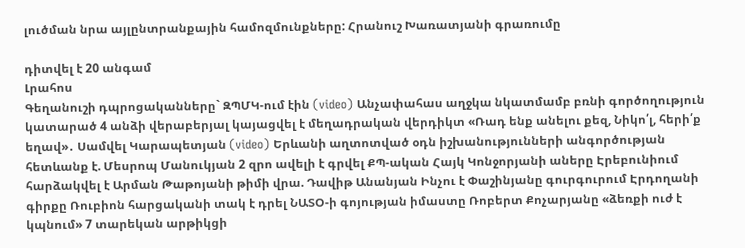լուծման նրա այլընտրանքային համոզմունքները: Հրանուշ Խառատյանի գրառումը

դիտվել է 20 անգամ
Լրահոս
Գեղանուշի դպրոցականները` ԶՊՄԿ-ում էին (video) Անչափահաս աղջկա նկատմամբ բռնի գործողություն կատարած 4 անձի վերաբերյալ կայացվել է մեղադրական վերդիկտ «Ռադ ենք անելու քեզ, Նիկո՛լ, հերի՛ք եղավ»․ Սամվել Կարապետյան (video) Երևանի աղտոտված օդն իշխանությունների անգործության հետևանք է. Մեսրոպ Մանուկյան 2 զրո ավելի է գրվել ՔՊ-ական Հայկ Կոնջորյանի աները Էրեբունիում հարձակվել է Արման Թաթոյանի թիմի վրա. Դավիթ Անանյան Ինչու է Փաշինյանը գուրգուրում Էրդողանի գիրքը Ռուբիոն հարցականի տակ է դրել ՆԱՏՕ-ի գոյության իմաստը Ռոբերտ Քոչարյանը «ձեռքի ուժ է կպնում» 7 տարեկան արթիկցի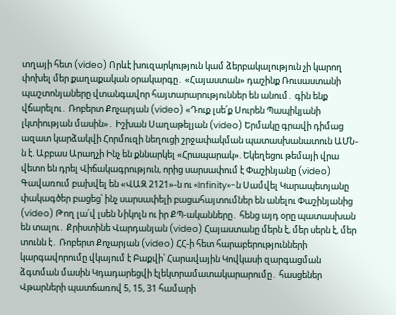տղայի հետ (video) Որևէ խուզարկություն կամ ձերբակալություն չի կարող փոխել մեր քաղաքական օրակարգը․ «Հայաստան» դաշինք Ռուսաստանի պաշտոնյաները վտանգավոր հայտարարություններ են անում․ գին ենք վճարելու․ Ռոբերտ Քոչարյան (video) «Դուք լսե՛ք Սուրեն Պապիկյանի լկտիության մասին»․ Իշխան Սաղաթելյան (video) Երմակը գրավի դիմաց ազատ կարձակվի Հորմուզի նեղուցի շրջափակման պատասխանատուն ԱՄՆ-ն է. Աբբաս Արաղչի Ինչ են քննարկել «Հրապարակ». Եկեղեցու թեմայի վրա վետո են դրել Վիճակագրություն, որից սարսափում է Փաշինյանը (video) Գավառում բախվել են «ՎԱԶ 2121»-ն ու «Infinity»-ն Սամվել Կարապետյանը փակագծեր բացեց՝ ինչ սարսափելի բացահայտումներ են անելու Փաշինյանից (video) Թող լա՛վ լսեն Նիկոլն ու իր ՔՊ-ականները․ հենց այդ օրը պատասխան են տալու․ Քրիստինե Վարդանյան (video) Հայաստանը մերն է, մեր սերն է, մեր տունն է․ Ռոբերտ Քոչարյան (video) ՀՀ-ի հետ հարաբերությունների կարգավորումը վկայում է Բաքվի՝ Հարավային Կովկասի զարգացման ձգտման մասին Կդադարեցվի էլեկտրամատակարարումը․ հասցեներ Վթարների պատճառով 5, 15, 31 համարի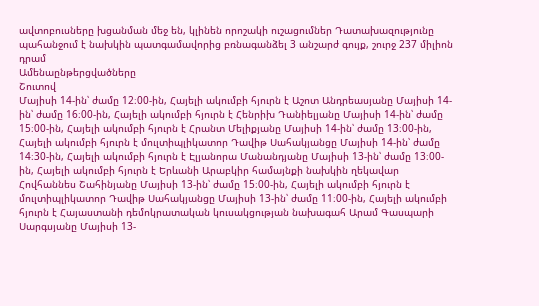ավտոբուսները խցանման մեջ են, կլինեն որոշակի ուշացումներ Դատախազությունը պահանջում է նախկին պատգամավորից բռնագանձել 3 անշարժ գույք, շուրջ 237 միլիոն դրամ
Ամենաընթերցվածները
Շուտով
Մայիսի 14-ին՝ ժամը 12։00-ին, Հայելի ակումբի հյուրն է Աշոտ Անդրեասյանը Մայիսի 14-ին՝ ժամը 16։00-ին, Հայելի ակումբի հյուրն է Հենրիխ Դանիելյանը Մայիսի 14-ին՝ ժամը 15։00-ին, Հայելի ակումբի հյուրն է Հրանտ Մելիքյանը Մայիսի 14-ին՝ ժամը 13։00-ին, Հայելի ակումբի հյուրն է մուլտիպլիկատոր Դավիթ Սահակյանցը Մայիսի 14-ին՝ ժամը 14։30-ին, Հայելի ակումբի հյուրն է Էլյանորա Մանանդյանը Մայիսի 13-ին՝ ժամը 13։00-ին, Հայելի ակումբի հյուրն է Երևանի Արաբկիր համայնքի նախկին ղեկավար Հովհաննես Շահինյանը Մայիսի 13-ին՝ ժամը 15։00-ին, Հայելի ակումբի հյուրն է մուլտիպլիկատոր Դավիթ Սահակյանցը Մայիսի 13-ին՝ ժամը 11։00-ին, Հայելի ակումբի հյուրն է Հայաստանի դեմոկրատական կուսակցության նախագահ Արամ Գասպարի Սարգսյանը Մայիսի 13-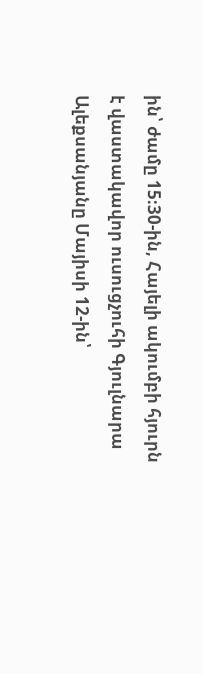ին՝ ժամը 15։30-ին, Հայելի ակումբի հյուրն է վաստակավոր ուսուցչուհի Գյուլնարա Ալեքսանյանը Մայիսի 12-ին՝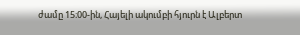ժամը 15։00-ին, Հայելի ակումբի հյուրն է Ալբերտ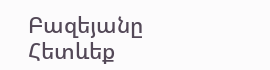Բազեյանը
Հետևեք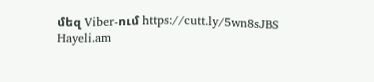մեզ Viber-ում https://cutt.ly/5wn8sJBS
Hayeli.am